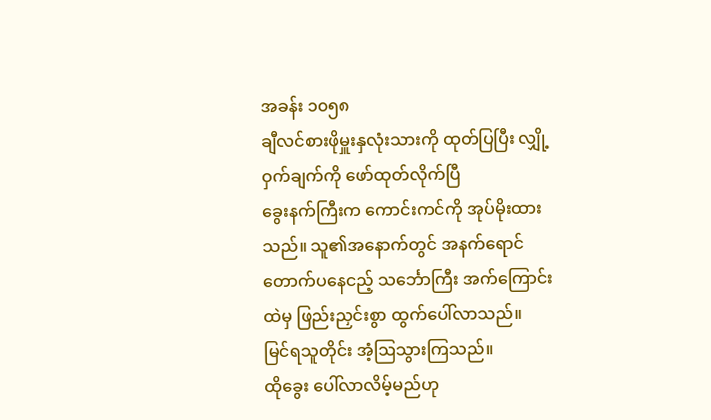အခန်း ၁၀၅၈
ချီလင်စားဖိုမှူးနှလုံးသားကို ထုတ်ပြပြီး လျှို့ဝှက်ချက်ကို ဖော်ထုတ်လိုက်ပြီ
ခွေးနက်ကြီးက ကောင်းကင်ကို အုပ်မိုးထားသည်။ သူ၏အနောက်တွင် အနက်ရောင်တောက်ပနေငည့် သင်္ဘောကြီး အက်ကြောင်းထဲမှ ဖြည်းညှင်းစွာ ထွက်ပေါ်လာသည်။
မြင်ရသူတိုင်း အံ့ဩသွားကြသည်။
ထိုခွေး ပေါ်လာလိမ့်မည်ဟု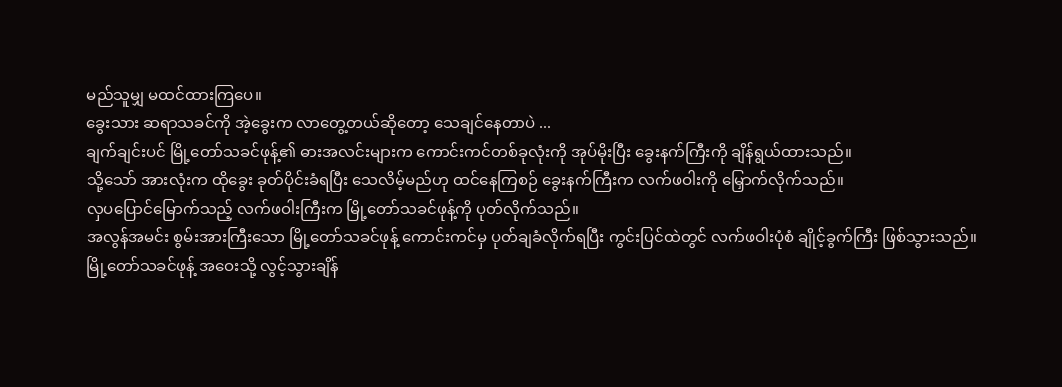မည်သူမျှ မထင်ထားကြပေ။
ခွေးသား ဆရာသခင်ကို အဲ့ခွေးက လာတွေ့တယ်ဆိုတော့ သေချင်နေတာပဲ ...
ချက်ချင်းပင် မြို့တော်သခင်ဖုန့်၏ ဓားအလင်းများက ကောင်းကင်တစ်ခုလုံးကို အုပ်မိုးပြီး ခွေးနက်ကြီးကို ချိန်ရွယ်ထားသည်။
သို့သော် အားလုံးက ထိုခွေး ခုတ်ပိုင်းခံရပြီး သေလိမ့်မည်ဟု ထင်နေကြစဉ် ခွေးနက်ကြီးက လက်ဖဝါးကို မြှောက်လိုက်သည်။
လှပပြောင်မြောက်သည့် လက်ဖဝါးကြီးက မြို့တော်သခင်ဖုန့်ကို ပုတ်လိုက်သည်။
အလွန်အမင်း စွမ်းအားကြီးသော မြို့တော်သခင်ဖုန့် ကောင်းကင်မှ ပုတ်ချခံလိုက်ရပြီး ကွင်းပြင်ထဲတွင် လက်ဖဝါးပုံစံ ချိုင့်ခွက်ကြီး ဖြစ်သွားသည်။
မြို့တော်သခင်ဖုန့် အဝေးသို့ လွင့်သွားချိန်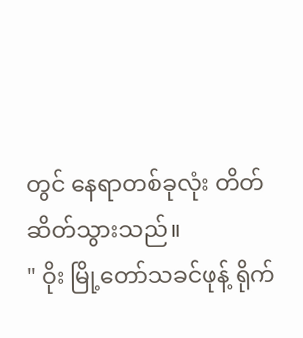တွင် နေရာတစ်ခုလုံး တိတ်ဆိတ်သွားသည်။
" ဝိုး မြို့တော်သခင်ဖုန့် ရိုက်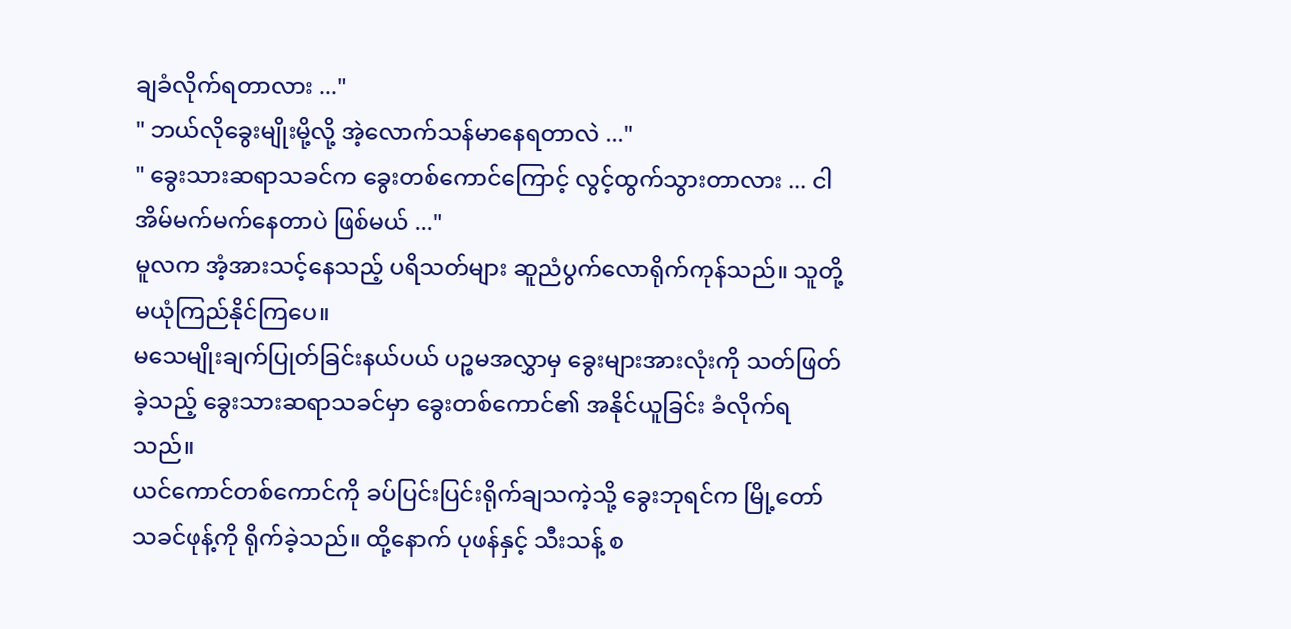ချခံလိုက်ရတာလား ..."
" ဘယ်လိုခွေးမျိုးမို့လို့ အဲ့လောက်သန်မာနေရတာလဲ ..."
" ခွေးသားဆရာသခင်က ခွေးတစ်ကောင်ကြောင့် လွင့်ထွက်သွားတာလား ... ငါ အိမ်မက်မက်နေတာပဲ ဖြစ်မယ် ..."
မူလက အံ့အားသင့်နေသည့် ပရိသတ်များ ဆူညံပွက်လောရိုက်ကုန်သည်။ သူတို့ မယုံကြည်နိုင်ကြပေ။
မသေမျိုးချက်ပြုတ်ခြင်းနယ်ပယ် ပဉ္စမအလွှာမှ ခွေးများအားလုံးကို သတ်ဖြတ်ခဲ့သည့် ခွေးသားဆရာသခင်မှာ ခွေးတစ်ကောင်၏ အနိုင်ယူခြင်း ခံလိုက်ရသည်။
ယင်ကောင်တစ်ကောင်ကို ခပ်ပြင်းပြင်းရိုက်ချသကဲ့သို့ ခွေးဘုရင်က မြို့တော်သခင်ဖုန့်ကို ရိုက်ခဲ့သည်။ ထို့နောက် ပုဖန်နှင့် သီးသန့် စ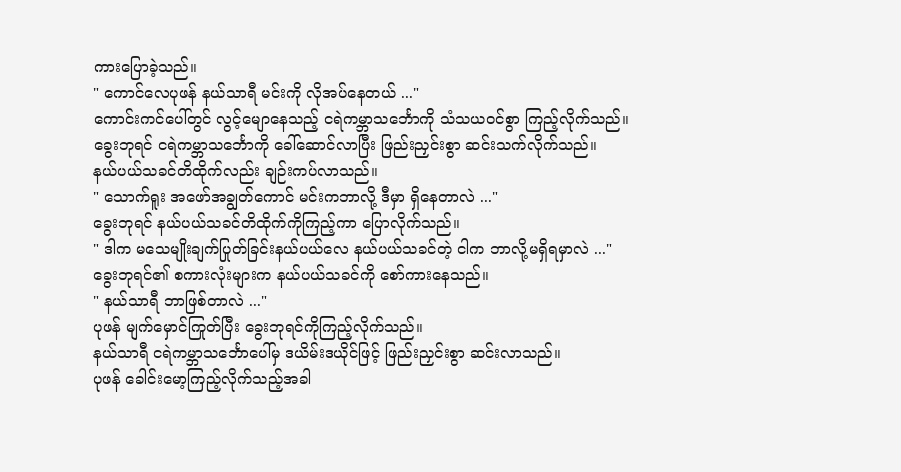ကားပြောခဲ့သည်။
" ကောင်လေပုဖန် နယ်သာရီ မင်းကို လိုအပ်နေတယ် ..."
ကောင်းကင်ပေါ်တွင် လွင့်မျောနေသည့် ငရဲကမ္ဘာသင်္ဘောကို သံသယဝင်စွာ ကြည့်လိုက်သည်။
ခွေးဘုရင် ငရဲကမ္ဘာသင်္ဘောကို ခေါ်ဆောင်လာပြီး ဖြည်းညှင်းစွာ ဆင်းသက်လိုက်သည်။
နယ်ပယ်သခင်တိထိုက်လည်း ချဉ်းကပ်လာသည်။
" သောက်ရူး အဖော်အချွတ်ကောင် မင်းကဘာလို့ ဒီမှာ ရှိနေတာလဲ ..."
ခွေးဘုရင် နယ်ပယ်သခင်တိထိုက်ကိုကြည့်ကာ ပြောလိုက်သည်။
" ဒါက မသေမျိုးချက်ပြုတ်ခြင်းနယ်ပယ်လေ နယ်ပယ်သခင်တဲ့ ငါက ဘာလို့မရှိရမှာလဲ ..."
ခွေးဘုရင်၏ စကားလုံးများက နယ်ပယ်သခင်ကို စော်ကားနေသည်။
" နယ်သာရီ ဘာဖြစ်တာလဲ ..."
ပုဖန် မျက်မှောင်ကြုတ်ပြီး ခွေးဘုရင်ကိုကြည့်လိုက်သည်။
နယ်သာရီ ငရဲကမ္ဘာသင်္ဘောပေါ်မှ ဒယိမ်းဒယိုင်ဖြင့် ဖြည်းညှင်းစွာ ဆင်းလာသည်။
ပုဖန် ခေါင်းမော့ကြည့်လိုက်သည့်အခါ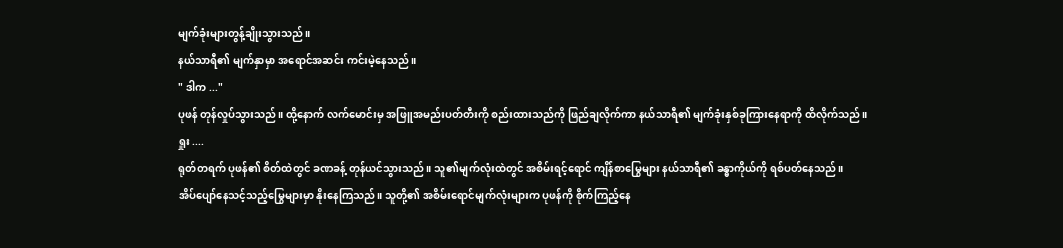မျက်ခုံးများတွန့်ချိုးသွားသည်။
နယ်သာရီ၏ မျက်နှာမှာ အရောင်အဆင်း ကင်းမဲ့နေသည်။
" ဒါက ..."
ပုဖန် တုန်လှုပ်သွားသည်။ ထို့နောက် လက်မောင်းမှ အဖြူအမည်းပတ်တီးကို စည်းထားသည်ကို ဖြည်ချလိုက်ကာ နယ်သာရီ၏ မျက်ခုံးနှစ်ခုကြားနေရာကို ထိလိုက်သည်။
ရှုး ....
ရုတ်တရက် ပုဖန်၏ စိတ်ထဲတွင် ခဏခန့် တုန်ယင်သွားသည်။ သူ၏မျက်လုံးထဲတွင် အစိမ်းရင့်ရောင် ကျိန်စာမြွေများ နယ်သာရီ၏ ခန္ဓာကိုယ်ကို ရစ်ပတ်နေသည်။
အိပ်ပျော်နေသင့်သည့်မြွေများမှာ နိုးနေကြသည်။ သူတို့၏ အစိမ်းရောင်မျက်လုံးများက ပုဖန်ကို စိုက်ကြည့်နေ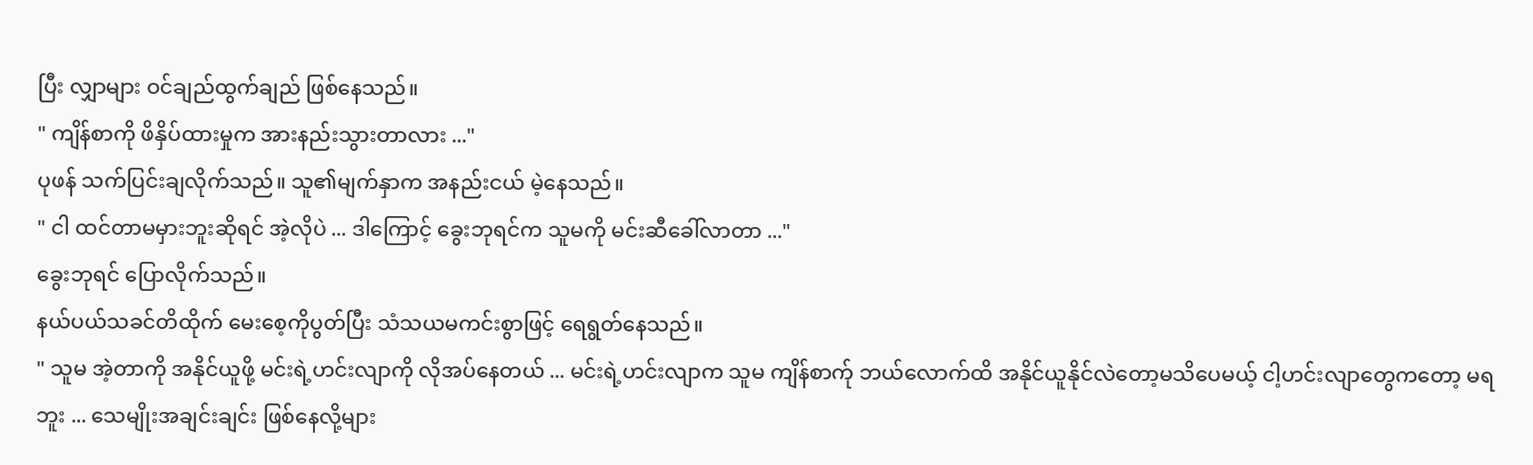ပြီး လျှာများ ဝင်ချည်ထွက်ချည် ဖြစ်နေသည်။
" ကျိန်စာကို ဖိနှိပ်ထားမှုက အားနည်းသွားတာလား ..."
ပုဖန် သက်ပြင်းချလိုက်သည်။ သူ၏မျက်နှာက အနည်းငယ် မဲ့နေသည်။
" ငါ ထင်တာမမှားဘူးဆိုရင် အဲ့လိုပဲ ... ဒါကြောင့် ခွေးဘုရင်က သူမကို မင်းဆီခေါ်လာတာ ..."
ခွေးဘုရင် ပြောလိုက်သည်။
နယ်ပယ်သခင်တိထိုက် မေးစေ့ကိုပွတ်ပြီး သံသယမကင်းစွာဖြင့် ရေရွတ်နေသည်။
" သူမ အဲ့တာကို အနိုင်ယူဖို့ မင်းရဲ့ဟင်းလျာကို လိုအပ်နေတယ် ... မင်းရဲ့ဟင်းလျာက သူမ ကျိန်စာက်ု ဘယ်လောက်ထိ အနိုင်ယူနိုင်လဲတော့မသိပေမယ့် ငါ့ဟင်းလျာတွေကတော့ မရဘူး ... သေမျိုးအချင်းချင်း ဖြစ်နေလို့များ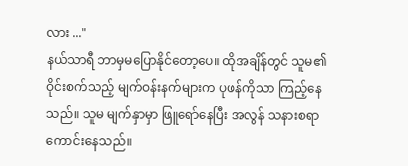လား ..."
နယ်သာရီ ဘာမှမပြောနိုင်တော့ပေ။ ထိုအချိန်တွင် သူမ၏ ဝိုင်းစက်သည့် မျက်ဝန်းနက်များက ပုဖန်ကိုသာ ကြည့်နေသည်။ သူမ မျက်နှာမှာ ဖြူရော်နေပြီး အလွန် သနားစရာကောင်းနေသည်။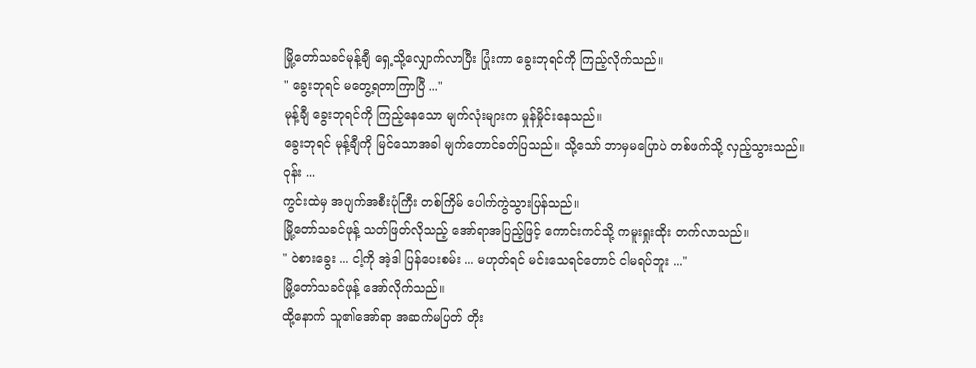မြို့တော်သခင်မုန့်ချီ ရှေ့သို့လျှောက်လာပြီး ပြုံးကာ ခွေးဘုရင်ကို ကြည့်လိုက်သည်။
" ခွေးဘုရင် မတွေ့ရတာကြာပြီ ..."
မုန့်ချီ ခွေးဘုရင်ကို ကြည့်နေသော မျက်လုံးများက မှုန်မှိုင်းနေသည်။
ခွေးဘုရင် မုန့်ချီကို မြင်သောအခါ မျက်တောင်ခတ်ပြသည်။ သို့သော် ဘာမှမပြောပဲ တစ်ဖက်သို့ လှည့်သွားသည်။
ဝုန်း ...
ကွင်းထဲမှ အပျက်အစီးပုံကြီး တစ်ကြိမ် ပေါက်ကွဲသွားပြန်သည်။
မြို့တော်သခင်ဖုန့် သတ်ဖြတ်လိုသည့် အော်ရာအပြည့်ဖြင့် ကောင်းကင်သို့ ကမူးရှုးထိုး တက်လာသည်။
" ဝဲစားခွေး ... ငါ့ကို အဲ့ဒါ ပြန်ပေးစမ်း ... မဟုတ်ရင် မင်းသေရင်တောင် ငါမရပ်ဘူး ..."
မြို့တော်သခင်ဖုန့် အော်လိုက်သည်။
ထို့နောက် သူ၏အော်ရာ အဆက်မပြတ် တိုး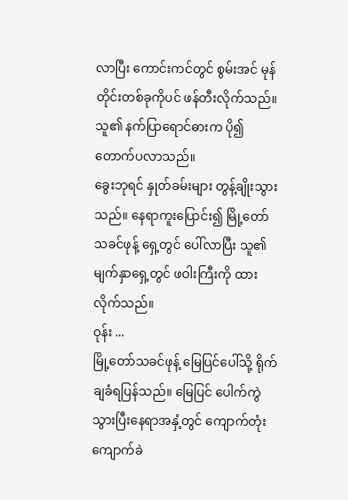လာပြီး ကောင်းကင်တွင် စွမ်းအင် မုန်တိုင်းတစ်ခုကိုပင် ဖန်တီးလိုက်သည်။ သူ၏ နက်ပြာရောင်ဓားက ပို၍ တောက်ပလာသည်။
ခွေးဘုရင် နှုတ်ခမ်းများ တွန့်ချိုးသွားသည်။ နေရာကူးပြောင်း၍ မြို့တော်သခင်ဖုန့် ရှေ့တွင် ပေါ်လာပြီး သူ၏မျက်နှာရှေ့တွင် ဖဝါးကြီးကို ထားလိုက်သည်။
ဝုန်း ...
မြို့တော်သခင်ဖုန့် မြေပြင်ပေါ်သို့ ရိုက်ချခံရပြန်သည်။ မြေပြင် ပေါက်ကွဲသွားပြီးနေရာအနှံ့တွင် ကျောက်တုံး ကျောက်ခဲ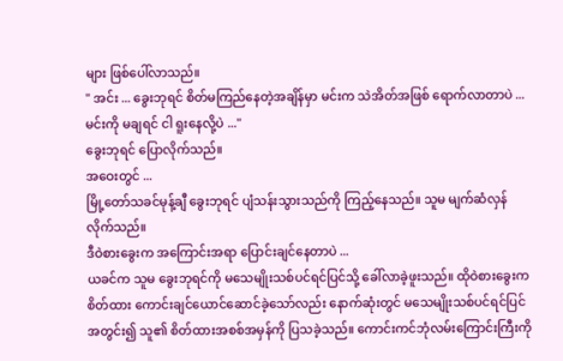များ ဖြစ်ပေါ်လာသည်။
" အင်း ... ခွေးဘုရင် စိတ်မကြည်နေတဲ့အချိန်မှာ မင်းက သဲအိတ်အဖြစ် ရောက်လာတာပဲ ... မင်းကို မချရင် ငါ ရူးနေလို့ပဲ ..."
ခွေးဘုရင် ပြောလိုက်သည်။
အဝေးတွင် ...
မြို့တော်သခင်မုန့်ချီ ခွေးဘုရင် ပျံသန်းသွားသည်ကို ကြည့်နေသည်။ သူမ မျက်ဆံလှန်လိုက်သည်။
ဒီဝဲစားခွေးက အကြောင်းအရာ ပြောင်းချင်နေတာပဲ ...
ယခင်က သူမ ခွေးဘုရင်ကို မသေမျိုးသစ်ပင်ရင်ပြင်သို့ ခေါ်လာခဲ့ဖူးသည်။ ထိုဝဲစားခွေးက စိတ်ထား ကောင်းချင်ယောင်ဆောင်ခဲ့သော်လည်း နောက်ဆုံးတွင် မသေမျိုးသစ်ပင်ရင်ပြင်အတွင်း၍ သူ၏ စိတ်ထားအစစ်အမှန်ကို ပြသခဲ့သည်။ ကောင်းကင်ဘုံလမ်းကြောင်းကြီးကို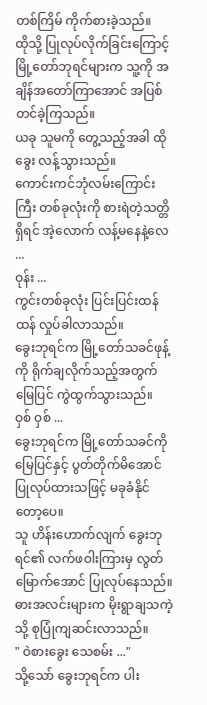တစ်ကြိမ် ကိုက်စားခဲ့သည်။
ထိုသို့ ပြုလုပ်လိုက်ခြင်းကြောင့် မြို့တော်ဘုရင်များက သူ့ကို အချိန်အတော်ကြာအောင် အပြစ်တင်ခဲ့ကြသည်။
ယခု သူမကို တွေ့သည့်အခါ ထိုခွေး လန့်သွားသည်။
ကောင်းကင်ဘုံလမ်းကြောင်းကြီး တစ်ခုလုံးကို စားရဲတဲ့သတ္တိရှိရင် အဲ့လောက် လန့်မနေနဲ့လေ ...
ဝုန်း ...
ကွင်းတစ်ခုလုံး ပြင်းပြင်းထန်ထန် လှုပ်ခါလာသည်။
ခွေးဘုရင်က မြို့တော်သခင်ဖုန့်ကို ရိုက်ချလိုက်သည့်အတွက် မြေပြင် ကွဲထွက်သွားသည်။
ဝှစ် ဝှစ် ...
ခွေးဘုရင်က မြို့တော်သခင်ကို မြေပြင်နှင့် ပွတ်တိုက်မိအောင် ပြုလုပ်ထားသဖြင့် မခုခံနိုင်တော့ပေ။
သူ ဟိန်းဟောက်လျက် ခွေးဘုရင်၏ လက်ဖဝါးကြားမှ လွတ်မြောက်အောင် ပြုလုပ်နေသည်။
ဓားအလင်းများက မိုးရွာချသကဲ့သို့ စုပြုံကျဆင်းလာသည်။
" ဝဲစားခွေး သေစမ်း ..."
သို့သော် ခွေးဘုရင်က ပါး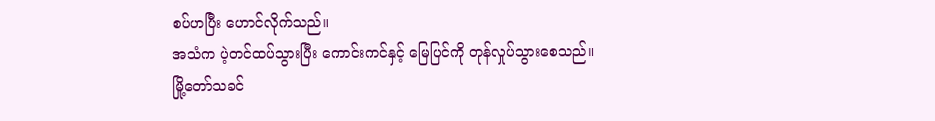စပ်ဟပြီး ဟောင်လိုက်သည်။
အသံက ပဲ့တင်ထပ်သွားပြီး ကောင်းကင်နှင့် မြေပြင်ကို တုန်လှုပ်သွားစေသည်။
မြို့တော်သခင်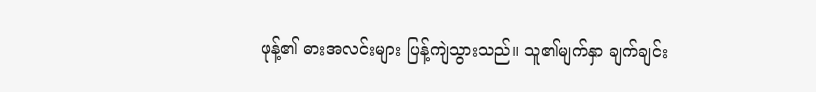ဖုန့်၏ ဓားအလင်းများ ပြန့်ကျဲသွားသည်။ သူ၏မျက်နှာ ချက်ချင်း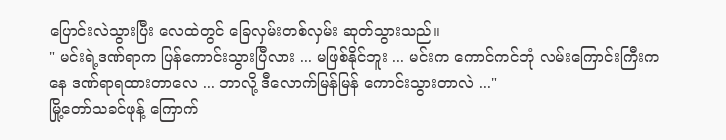ပြောင်းလဲသွားပြီး လေထဲတွင် ခြေလှမ်းတစ်လှမ်း ဆုတ်သွားသည်။
" မင်းရဲ့ဒဏ်ရာက ပြန်ကောင်းသွားပြီလား ... မဖြစ်နိုင်ဘူး ... မင်းက ကောင်ကင်ဘုံ လမ်းကြောင်းကြီးကနေ ဒဏ်ရာရထားတာလေ ... ဘာလို့ ဒီလောက်မြန်မြန် ကောင်းသွားတာလဲ ..."
မြို့တော်သခင်ဖုန့် ကြောက်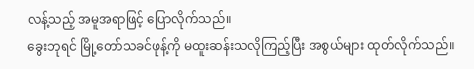လန့်သည့် အမူအရာဖြင့် ပြောလိုက်သည်။
ခွေးဘုရင် မြို့တော်သခင်ဖုန့်ကို မထူးဆန်းသလိုကြည့်ပြီး အစွယ်များ ထုတ်လိုက်သည်။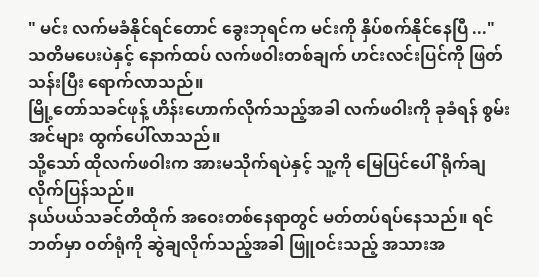" မင်း လက်မခံနိုင်ရင်တောင် ခွေးဘုရင်က မင်းကို နှိပ်စက်နိုင်နေပြီ ..."
သတိမပေးပဲနှင့် နောက်ထပ် လက်ဖဝါးတစ်ချက် ဟင်းလင်းပြင်ကို ဖြတ်သန်းပြီး ရောက်လာသည်။
မြို့တော်သခင်ဖုန့် ဟိန်းဟောက်လိုက်သည့်အခါ လက်ဖဝါးကို ခုခံရန် စွမ်းအင်များ ထွက်ပေါ်လာသည်။
သို့သော် ထိုလက်ဖဝါးက အားမသိုက်ရပဲနှင့် သူ့ကို မြေပြင်ပေါ် ရိုက်ချလိုက်ပြန်သည်။
နယ်ပယ်သခင်တိထိုက် အဝေးတစ်နေရာတွင် မတ်တပ်ရပ်နေသည်။ ရင်ဘတ်မှာ ဝတ်ရုံကို ဆွဲချလိုက်သည့်အခါ ဖြူဝင်းသည့် အသားအ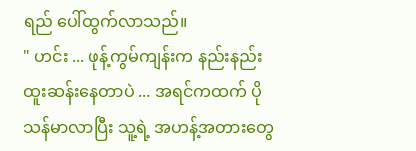ရည် ပေါ်ထွက်လာသည်။
" ဟင်း ... ဖုန့်ကွမ်ကျန်းက နည်းနည်း ထူးဆန်းနေတာပဲ ... အရင်ကထက် ပိုသန်မာလာပြီး သူ့ရဲ့ အဟန့်အတားတွေ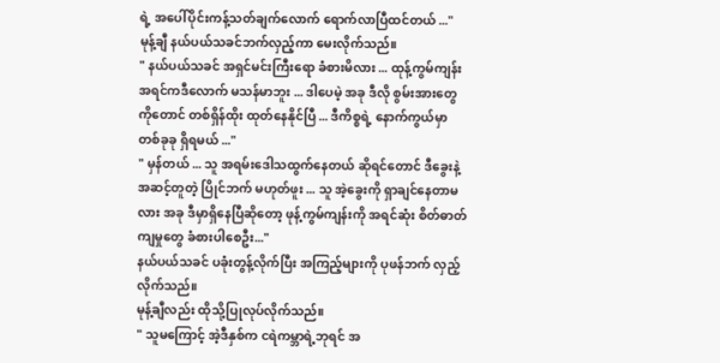ရဲ့ အပေါ်ပိုင်းကန့်သတ်ချက်လောက် ရောက်လာပြီထင်တယ် ..."
မုန့်ချီ နယ်ပယ်သခင်ဘက်လှည့်ကာ မေးလိုက်သည်။
" နယ်ပယ်သခင် အရှင်မင်းကြီးရော ခံစားမိလား ... ထုန့်ကွမ်ကျန်း အရင်ကဒီလောက် မသန်မာဘူး ... ဒါပေမဲ့ အခု ဒီလို စွမ်းအားတွေကိုတောင် တစ်ရှိန်ထိုး ထုတ်နေနိုင်ပြီ ... ဒီကိစ္စရဲ့ နောက်ကွယ်မှာ တစ်ခုခု ရှိရမယ် ..."
" မှန်တယ် ... သူ အရမ်းဒေါသထွက်နေတယ် ဆိုရင်တောင် ဒီခွေးနဲ့ အဆင့်တူတဲ့ ပြိုင်ဘက် မဟုတ်ဖူး ... သူ အဲ့ခွေးကို ရှာချင်နေတာမလား အခု ဒီမှာရှိနေပြီဆိုတော့ ဖုန့်ကွမ်ကျန်းကို အရင်ဆုံး စိတ်ဓာတ်ကျမှုတွေ ခံစားပါစေဦး..."
နယ်ပယ်သခင် ပခုံးတွန့်လိုက်ပြီး အကြည့်များကို ပုဖန်ဘက် လှည့်လိုက်သည်။
မုန့်ချီလည်း ထိုသို့ပြုလုပ်လိုက်သည်။
" သူမကြောင့် အဲ့ဒီနှစ်က ငရဲကမ္ဘာရဲ့ဘုရင် အ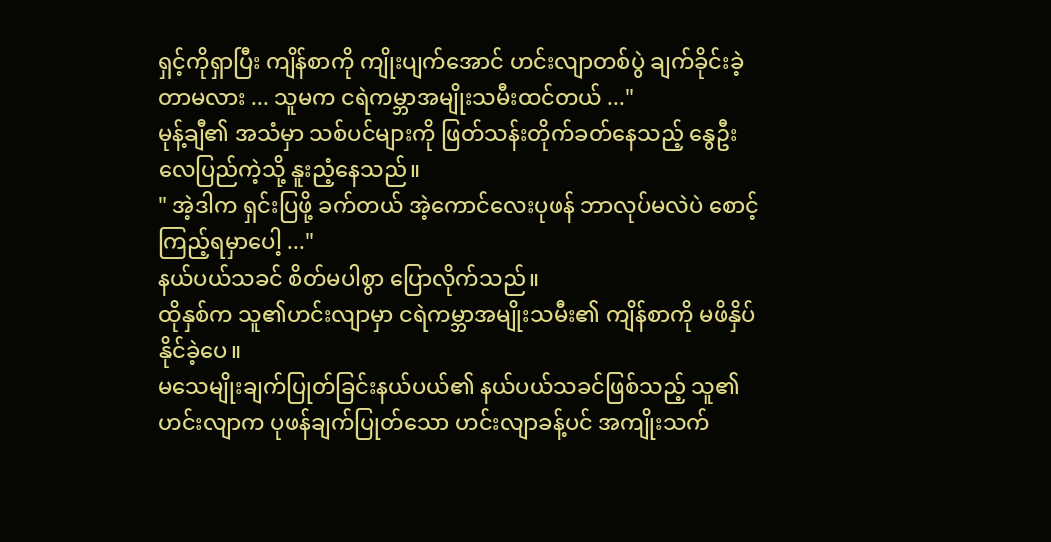ရှင့်ကိုရှာပြီး ကျိန်စာကို ကျိုးပျက်အောင် ဟင်းလျာတစ်ပွဲ ချက်ခိုင်းခဲ့တာမလား ... သူမက ငရဲကမ္ဘာအမျိုးသမီးထင်တယ် ..."
မုန့်ချီ၏ အသံမှာ သစ်ပင်များကို ဖြတ်သန်းတိုက်ခတ်နေသည့် နွေဦးလေပြည်ကဲ့သို့ နူးညံ့နေသည်။
" အဲ့ဒါက ရှင်းပြဖို့ ခက်တယ် အဲ့ကောင်လေးပုဖန် ဘာလုပ်မလဲပဲ စောင့်ကြည့်ရမှာပေါ့ ..."
နယ်ပယ်သခင် စိတ်မပါစွာ ပြောလိုက်သည်။
ထိုနှစ်က သူ၏ဟင်းလျာမှာ ငရဲကမ္ဘာအမျိုးသမီး၏ ကျိန်စာကို မဖိနှိပ် နိုင်ခဲ့ပေ။
မသေမျိုးချက်ပြုတ်ခြင်းနယ်ပယ်၏ နယ်ပယ်သခင်ဖြစ်သည့် သူ၏ဟင်းလျာက ပုဖန်ချက်ပြုတ်သော ဟင်းလျာခန့်ပင် အကျိုးသက်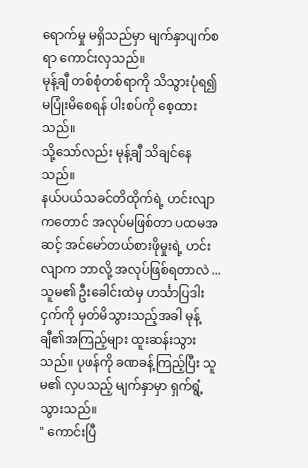ရောက်မှု မရှိသည်မှာ မျက်နှာပျက်စရာ ကောင်းလှသည်။
မုန့်ချီ တစ်စုံတစ်ရာကို သိသွားပုံရ၍ မပြုံးမိစေရန် ပါးစပ်ကို စေ့ထားသည်။
သို့သော်လည်း မုန့်ချီ သိချင်နေသည်။
နယ်ပယ်သခင်တိထိုက်ရဲ့ ဟင်းလျာကတောင် အလုပ်မဖြစ်တာ ပထမအဆင့် အင်မော်တယ်စားဖိုမှုးရဲ့ ဟင်းလျာက ဘာလို့ အလုပ်ဖြစ်ရတာလဲ ...
သူမ၏ ဦးခေါင်းထဲမှ ဟင်္သာပြဒါးငှက်ကို မှတ်မိသွားသည့်အခါ မုန့်ချီ၏အကြည့်များ ထူးဆန်းသွားသည်။ ပုဖန်ကို ခဏခန့်ကြည့်ပြီး သူမ၏ လှပသည့် မျက်နှာမှာ ရှက်ရွံ့သွားသည်။
" ကောင်းပြီ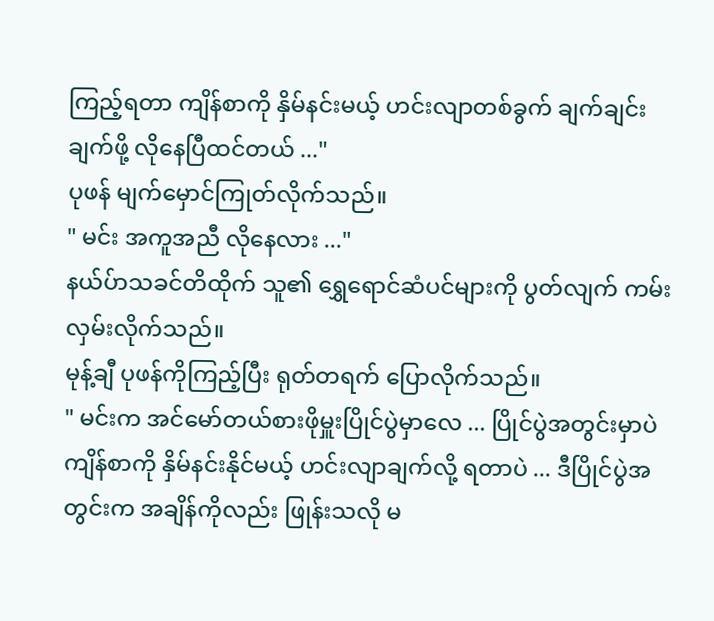ကြည့်ရတာ ကျိန်စာကို နှိမ်နင်းမယ့် ဟင်းလျာတစ်ခွက် ချက်ချင်းချက်ဖို့ လိုနေပြီထင်တယ် ..."
ပုဖန် မျက်မှောင်ကြုတ်လိုက်သည်။
" မင်း အကူအညီ လိုနေလား ..."
နယ်ပ်ာသခင်တိထိုက် သူ၏ ရွှေရောင်ဆံပင်များကို ပွတ်လျက် ကမ်းလှမ်းလိုက်သည်။
မုန့်ချီ ပုဖန်ကိုကြည့်ပြီး ရုတ်တရက် ပြောလိုက်သည်။
" မင်းက အင်မော်တယ်စားဖိုမှူးပြိုင်ပွဲမှာလေ ... ပြိုင်ပွဲအတွင်းမှာပဲ ကျိန်စာကို နှိမ်နင်းနိုင်မယ့် ဟင်းလျာချက်လို့ ရတာပဲ ... ဒီပြိုင်ပွဲအတွင်းက အချိန်ကိုလည်း ဖြုန်းသလို မ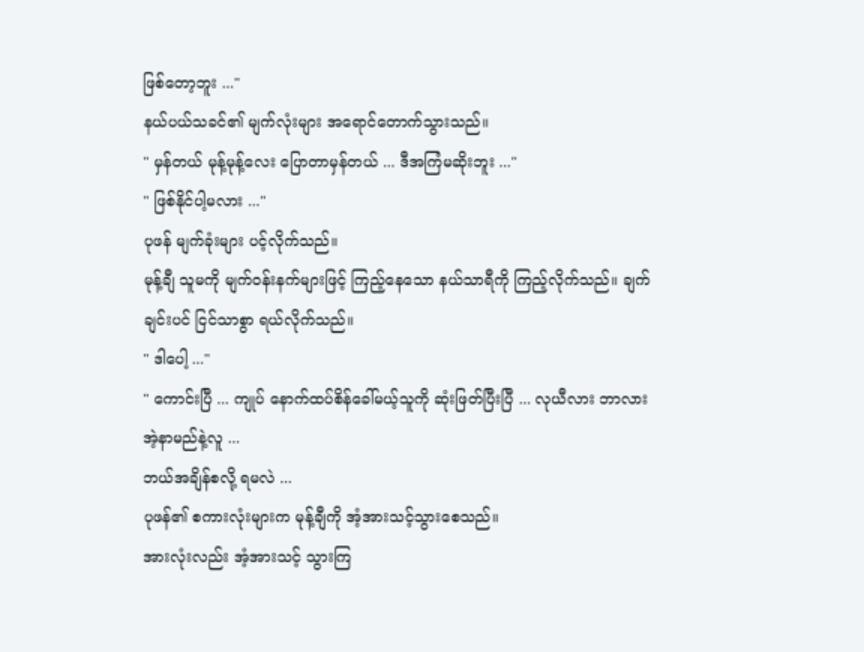ဖြစ်တော့ဘူး ..."
နယ်ပယ်သခင်၏ မျက်လုံးများ အရောင်တောက်သွားသည်။
" မှန်တယ် မုန့်မုန့်လေး ပြောတာမှန်တယ် ... ဒီအကြံမဆိုးဘူး ..."
" ဖြစ်နိုင်ပါ့မလား ..."
ပုဖန် မျက်ခုံးများ ပင့်လိုက်သည်။
မုန့်ချီ သူမကို မျက်ဝန်းနက်များဖြင့် ကြည့်နေသော နယ်သာရီကို ကြည့်လိုက်သည်။ ချက်ချင်းပင် ငြင်သာစွာ ရယ်လိုက်သည်။
" ဒါပေါ့ ..."
" ကောင်းပြီ ... ကျုပ် နောက်ထပ်စိန်ခေါ်မယ့်သူကို ဆုံးဖြတ်ပြီးပြီ ... လုယီလား ဘာလား အဲ့နာမည်နဲ့လူ ...
ဘယ်အချိန်စလို့ ရမလဲ ...
ပုဖန်၏ စကားလုံးများက မုန့်ချီကို အံ့အားသင့်သွားစေသည်။
အားလုံးလည်း အံ့အားသင့် သွားကြ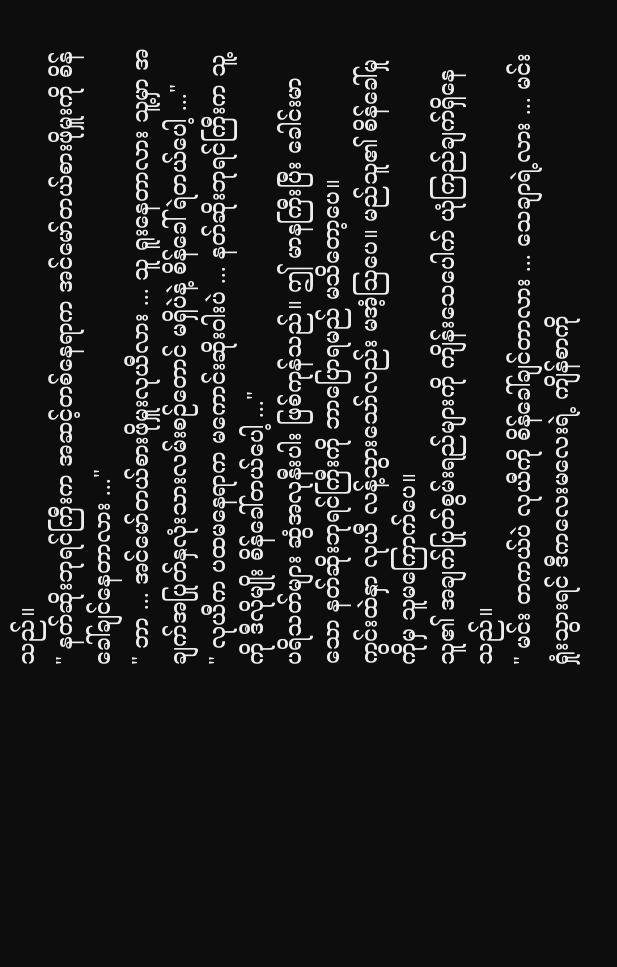သည်။
" နတ်ဆိုးဘုရင်ကြီးက အဆင့်တစ်နေရာက အင်မော်တယ်စားဖိုမှူးကို စိန်ခေါ်ချင်နေတာလား ..."
" ဘာ ... အင်မော်တယ်စားဖိုမှူးလုယီလား ... သူ ရူးနေတာလား သူ့မှာ အချက်အပြုတ်နှလုံးသားလမ်းစဉ်တောင် မရှိပဲနဲ့ စိန်ခေါ်ရဲတယ်ပေါ့ ..."
" လုယီက ပထမနေရာက မကောင်းဆိုးဝါးပဲ ... နတ်ဆိုးဘုရင်ကြီးက သူ့ကို ဒီလိုမျိုး စိန်ခေါ်တယ်ပေါ့ ..."
ပရိသတ်များ ဆွံအလုနီးပါး ဖြစ်ကုန်သည်။ ဤ မာနကြီးပြီး ခေါင်းမာသော နတ်ဆိုးဘုရင်ကြီးကို ဘာပြောရမည် မသိတော့ပေ။
ကွင်းထဲနှာ လုယီ လန့်သွားသော်လည်း မအံ့ဩပေ။ မည်သူ၏ စိန်ခေါ်မှုကိုမှ သူမကြောက်ပေ။
သူ၏ အချက်ပြုတ်စွမ်းရည်များကို ကျိန်းသေပေါက် ယုံကြည်ချက်ရှိနေသည်။
" မင်း တကယ်ပဲ လုယီကို စိန်ခေါ်ချင်တာလား ... သေချာရဲ့လား ... မင်းရှုံးသွားရင် ဒီကလေးမလေးရဲ့ ကျိန်စာကို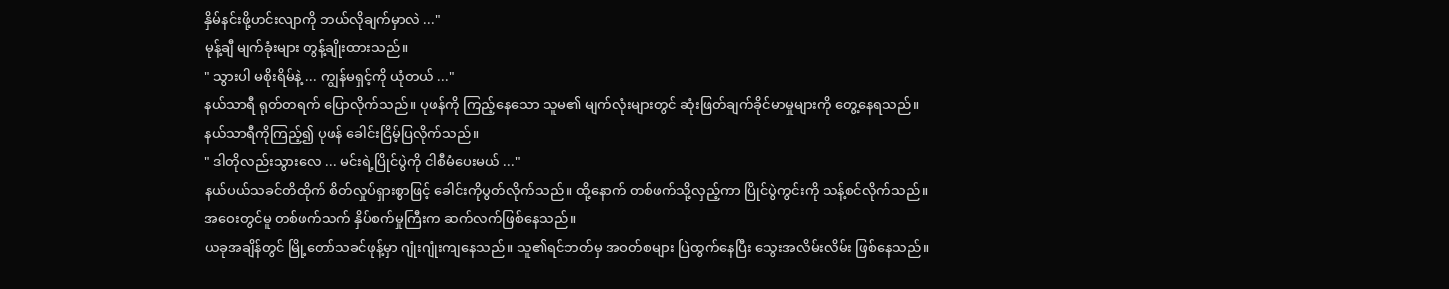နှိမ်နင်းဖို့ဟင်းလျာကို ဘယ်လိုချက်မှာလဲ ..."
မုန့်ချီ မျက်ခုံးများ တွန့်ချိုးထားသည်။
" သွားပါ မစိုးရိမ်နဲ့ ... ကျွန်မရှင့်ကို ယုံတယ် ..."
နယ်သာရီ ရုတ်တရက် ပြောလိုက်သည်။ ပုဖန်ကို ကြည့်နေသော သူမ၏ မျက်လုံးများတွင် ဆုံးဖြတ်ချက်ခိုင်မာမှုများကို တွေ့နေရသည်။
နယ်သာရီကိုကြည့်၍ ပုဖန် ခေါင်းငြိမ့်ပြလိုက်သည်။
" ဒါတိုလည်းသွားလေ ... မင်းရဲ့ပြိုင်ပွဲကို ငါစီမံပေးမယ် ..."
နယ်ပယ်သခင်တိထိုက် စိတ်လှုပ်ရှားစွာဖြင့် ခေါင်းကိုပွတ်လိုက်သည်။ ထို့နောက် တစ်ဖက်သို့လှည့်ကာ ပြိုင်ပွဲကွင်းကို သန့်စင်လိုက်သည်။
အဝေးတွင်မူ တစ်ဖက်သက် နှိပ်စက်မှုကြီးက ဆက်လက်ဖြစ်နေသည်။
ယခုအချိန်တွင် မြို့တော်သခင်ဖုန့်မှာ ဂျုံးဂျုံးကျနေသည်။ သူ၏ရင်ဘတ်မှ အဝတ်စများ ပြဲထွက်နေပြီး သွေးအလိမ်းလိမ်း ဖြစ်နေသည်။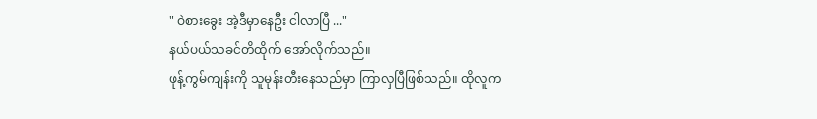" ဝဲစားခွေး အဲ့ဒီမှာနေဦး ငါလာပြီ ..."
နယ်ပယ်သခင်တိထိုက် အော်လိုက်သည်။
ဖုန့်ကွမ်ကျန်းကို သူမုန်းတီးနေသည်မှာ ကြာလှပြီဖြစ်သည်။ ထိုလူက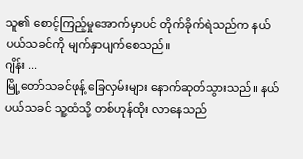သူ၏ စောင့်ကြည့်မှုအောက်မှာပင် တိုက်ခိုက်ရဲသည်က နယ်ပယ်သခင်ကို မျက်နှာပျက်စေသည်။
ဂျိန်း ...
မြို့တော်သခင်ဖုန့် ခြေလှမ်းများ နောက်ဆုတ်သွားသည်။ နယ်ပယ်သခင် သူ့ထံသို့ တစ်ဟုန်ထိုး လာနေသည်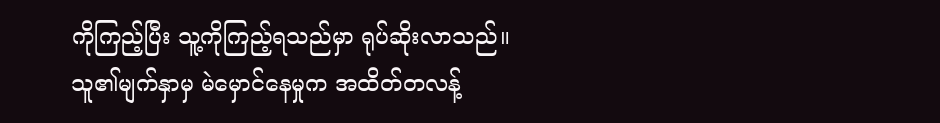ကိုကြည့်ပြီး သူ့ကိုကြည့်ရသည်မှာ ရုပ်ဆိုးလာသည်။
သူ၏မျက်နှာမှ မဲမှောင်နေမှုက အထိတ်တလန့်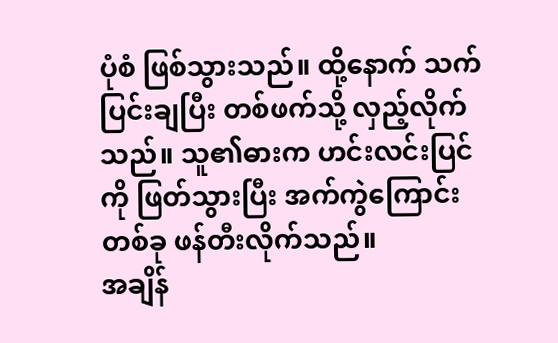ပုံစံ ဖြစ်သွားသည်။ ထို့နောက် သက်ပြင်းချပြီး တစ်ဖက်သို့ လှည့်လိုက်သည်။ သူ၏ဓားက ဟင်းလင်းပြင်ကို ဖြတ်သွားပြီး အက်ကွဲကြောင်းတစ်ခု ဖန်တီးလိုက်သည်။
အချိန်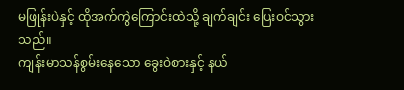မဖြုန်းပဲနှင့် ထိုအက်ကွဲကြောင်းထဲသို့ ချက်ချင်း ပြေးဝင်သွားသည်။
ကျန်းမာသန်စွမ်းနေသော ခွေးဝဲစားနှင့် နယ်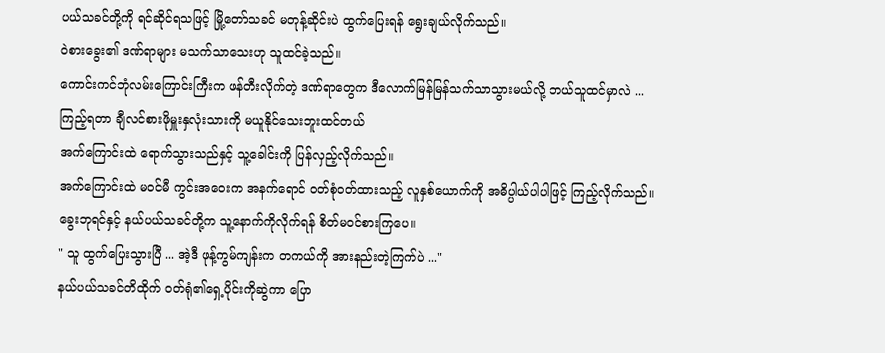ပယ်သခင်တို့ကို ရင်ဆိုင်ရသဖြင့် မြို့တော်သခင် မတုန့်ဆိုင်းပဲ ထွက်ပြေးရန် ရွေးချယ်လိုက်သည်။
ဝဲစားခွေး၏ ဒဏ်ရာများ မသက်သာသေးဟု သူထင်ခဲ့သည်။
ကောင်းကင်ဘုံလမ်းကြောင်းကြီးက ဖန်တီးလိုက်တဲ့ ဒဏ်ရာတွေက ဒီလောက်မြန်မြန်သက်သာသွားမယ်လို့ ဘယ်သူထင်မှာလဲ ...
ကြည့်ရတာ ချီလင်စားဖိုမှူးနှလုံးသားကို မယူနိုင်သေးဘူးထင်တယ်
အက်ကြောင်းထဲ ရောက်သွားသည်နှင့် သူ့ခေါင်းကို ပြန်လှည့်လိုက်သည်။
အက်ကြောင်းထဲ မဝင်မီ ကွင်းအဝေးက အနက်ရောင် ၀တ်စုံဝတ်ထားသည့် လူနှစ်ယောက်ကို အဓိပ္ပါယ်ပါပါဖြင့် ကြည့်လိုက်သည်။
ခွေးဘုရင်နှင့် နယ်ပယ်သခင်တို့က သူ့နောက်ကိုလိုက်ရန် စိတ်မဝင်စားကြပေ။
" သူ ထွက်ပြေးသွားပြီ ... အဲ့ဒီ ဖုန့်ကွမ်ကျန်းက တကယ်ကို အားနည်းတဲ့ကြက်ပဲ ..."
နယ်ပယ်သခင်တိထိုက် ဝတ်ရုံ၏ရှေ့ပိုင်းကိုဆွဲကာ ပြော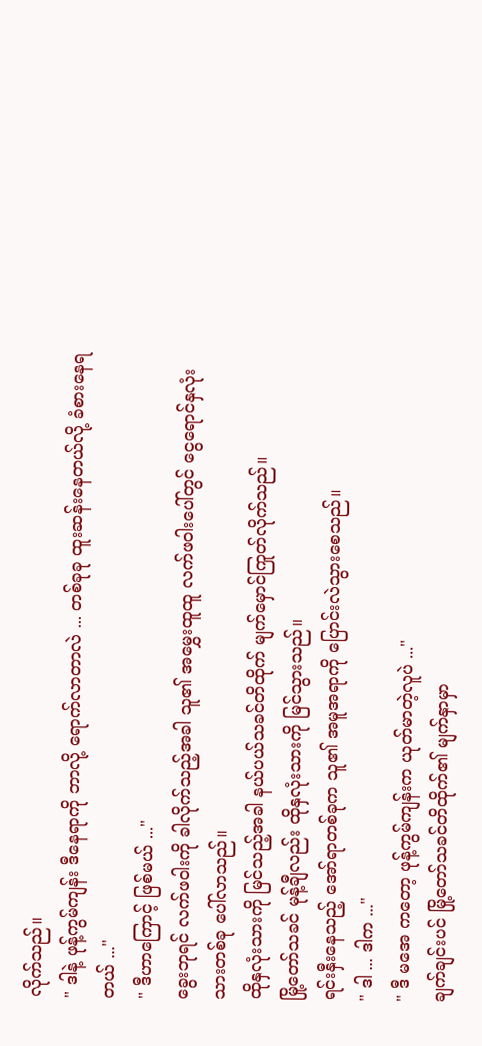လိုက်သည်။
" ဒါနဲ့ ဖုန့်ကွမ်ကျန်း ဒီနေရာကို ဘာလို့ ရောက်လာတာလဲ ... တစ်ခုခု ထူးဆန်းနေတယ်လို့ ခံစားနေရတယ် ..."
" ဒီဟာကြောင့် ဖြစ်မယ် ..."
ခွေးဘုရင် လက်ဖဝါးကို ခါလိုက်သည့်အခါ သူ၏ အမွှေးထူထူ လက်ဖဝါးပေါ်တွင် ငွေရောင်နှလုံးသားတစ်ခု ပေါ်လာသည်။
ထိုနှလုံးသားကို မြင်သည့်အခါ နယ်ပယ်သခင်တိထိုက် မျက်မှောင်ကြုတ်လိုက်သည်။
မြို့တော်သခင် မုန့်ချီလည်း ထိုနှလုံးသားကို မြင်သွားသည်။
ရင်းနှီးနေသည့် အော်ရာတစ်ခုက သူ၏ အမူအရာကို ပြောင်းလဲသွားစေသည်။
" ဒါ ... ဒါက ..."
" ဒီ မအေ ကတော့ ဖုန့်ကွမ်ကျန်းက ယုတ်မာတဲ့လူပဲ ..."
ချက်ချင်းပင် မြို့တော်သခင်တိထိုက်၏ မျက်နှာမှာ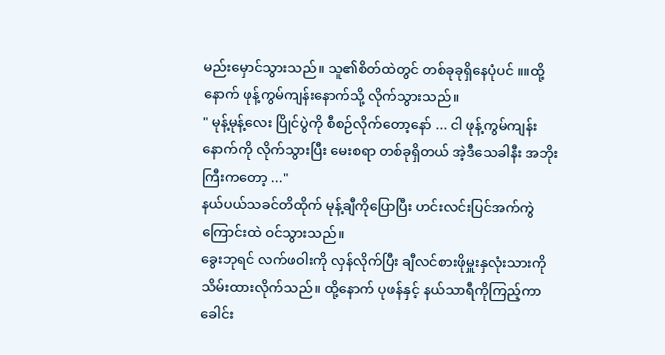မည်းမှောင်သွားသည်။ သူ၏စိတ်ထဲတွင် တစ်ခုခုရှိနေပုံပင် ။။ထို့နောက် ဖုန့်ကွမ်ကျန်းနောက်သို့ လိုက်သွားသည်။
" မုန့်မုန့်လေး ပြိုင်ပွဲကို စီစဉ်လိုက်တော့နော် ... ငါ ဖုန့်ကွမ်ကျန်းနောက်ကို လိုက်သွားပြီး မေးစရာ တစ်ခုရှိတယ် အဲ့ဒီသေခါနီး အဘိုးကြီးကတော့ ..."
နယ်ပယ်သခင်တိထိုက် မုန့်ချီကိုပြောပြီး ဟင်းလင်းပြင်အက်ကွဲကြောင်းထဲ ဝင်သွားသည်။
ခွေးဘုရင် လက်ဖဝါးကို လှန်လိုက်ပြီး ချီလင်စားဖိုမှူးနှလုံးသားကို သိမ်းထားလိုက်သည်။ ထို့နောက် ပုဖန်နှင့် နယ်သာရီကိုကြည့်ကာ ခေါင်း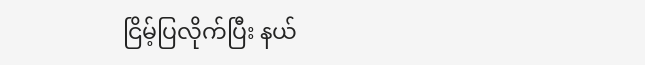ငြိမ့်ပြလိုက်ပြီး နယ်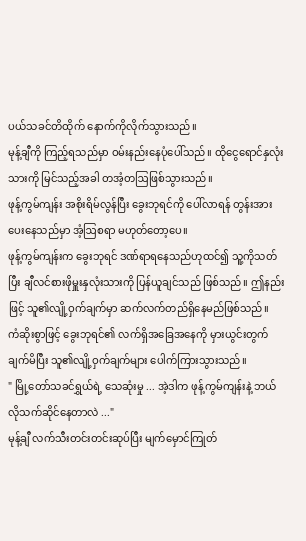ပယ်သခင်တိထိုက် နောက်ကိုလိုက်သွားသည်။
မုန့်ချီကို ကြည့်ရသည်မှာ ဝမ်းနည်းနေပုံပေါ်သည်။ ထိုငွေရောင်နှလုံးသားကို မြင်သည့်အခါ တအံ့တဩဖြစ်သွားသည်။
ဖုန့်ကွမ်ကျန်း အစိုးရိမ်လွန်ပြီး ခွေးဘုရင်ကို ပေါ်လာရန် တွန်းအားပေးနေသည်မှာ အံ့ဩစရာ မဟုတ်တော့ပေ။
ဖုန့်ကွမ်ကျန်းက ခွေးဘုရင် ဒဏ်ရာရနေသည်ဟုထင်၍ သူ့ကိုသတ်ပြီး ချီလင်စားဖိုမှူးနှလုံးသားကို ပြန်ယူချင်သည် ဖြစ်သည်။ ဤနည်းဖြင့် သူ၏လျို့ဝှက်ချက်မှာ ဆက်လက်တည်ရှိနေမည်ဖြစ်သည်။
ကံဆိုးစွာဖြင့် ခွေးဘုရင်၏ လက်ရှိအခြေအနေကို မှားယွင်းတွက်ချက်မိပြီး သူ၏လျို့ဝှက်ချက်များ ပေါက်ကြားသွားသည်။
" မြို့တော်သခင်ရွှယ်ရဲ့ သေဆုံးမှု ... အဲ့ဒါက ဖုန့်ကွမ်ကျန်းနဲ့ ဘယ်လိုသက်ဆိုင်နေတာလဲ ..."
မုန့်ချီ လက်သီးတင်းတင်းဆုပ်ပြီး မျက်မှောင်ကြုတ်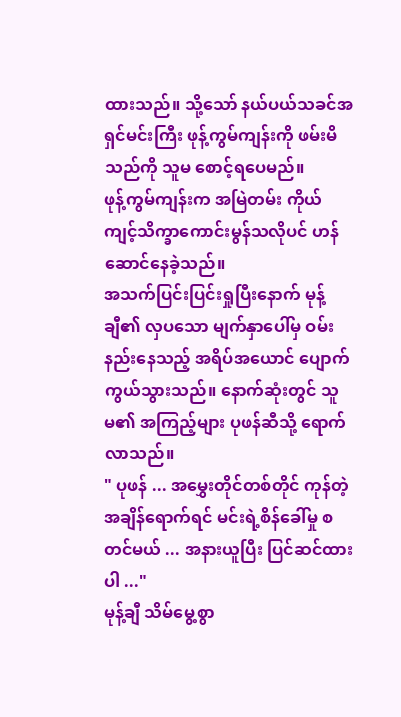ထားသည်။ သို့သော် နယ်ပယ်သခင်အရှင်မင်းကြီး ဖုန့်ကွမ်ကျန်းကို ဖမ်းမိသည်ကို သူမ စောင့်ရပေမည်။
ဖုန့်ကွမ်ကျန်းက အမြဲတမ်း ကိုယ်ကျင့်သိက္ခာကောင်းမွန်သလိုပင် ဟန်ဆောင်နေခဲ့သည်။
အသက်ပြင်းပြင်းရှုပြီးနောက် မုန့်ချီ၏ လှပသော မျက်နှာပေါ်မှ ဝမ်းနည်းနေသည့် အရိပ်အယောင် ပျောက်ကွယ်သွားသည်။ နောက်ဆုံးတွင် သူမ၏ အကြည့်များ ပုဖန်ဆီသို့ ရောက်လာသည်။
" ပုဖန် ... အမွှေးတိုင်တစ်တိုင် ကုန်တဲ့အချိန်ရောက်ရင် မင်းရဲ့စိန်ခေါ်မှု စတင်မယ် ... အနားယူပြီး ပြင်ဆင်ထားပါ ..."
မုန့်ချီ သိမ်မွေ့စွာ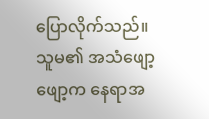ပြောလိုက်သည်။
သူမ၏ အသံဖျော့ဖျော့က နေရာအ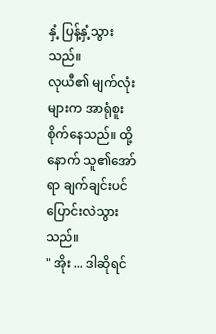နှံ့ ပြန့်နှံ့သွားသည်။
လုယီ၏ မျက်လုံးများက အာရုံစူးစိုက်နေသည်။ ထို့နောက် သူ၏အော်ရာ ချက်ချင်းပင် ပြောင်းလဲသွားသည်။
" အိုး ... ဒါဆိုရင်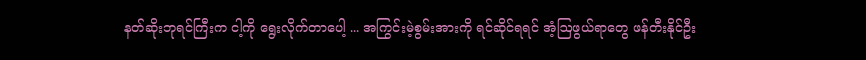နတ်ဆိုးဘုရင်ကြီးက ငါ့ကို ရွေးလိုက်တာပေါ့ ... အကြွင်းမဲ့စွမ်းအားကို ရင်ဆိုင်ရရင် အံ့ဩဖွယ်ရာတွေ ဖန်တီးနိုင်ဦး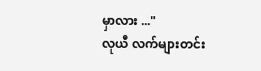မှာလား ..."
လုယီ လက်များတင်း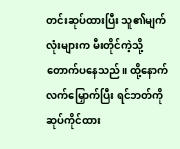တင်းဆုပ်ထားပြီး သူ၏မျက်လုံးများက မီးတိုင်ကဲ့သို့ တောက်ပနေသည်။ ထို့နောက် လက်မြှောက်ပြီး ရင်ဘတ်ကို ဆုပ်ကိုင်ထား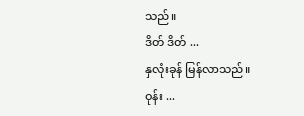သည်။
ဒိတ် ဒိတ် ...
နှလုံးခုန် မြန်လာသည်။
ဝုန်း ...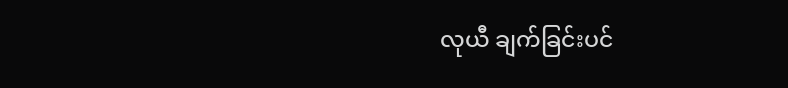လုယီ ချက်ခြင်းပင်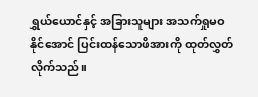ရွှယ်ယောင်နှင့် အခြားသူများ အသက်ရှုမဝနိုင်အောင် ပြင်းထန်သောဖိအားကို ထုတ်လွှတ်လိုက်သည်။